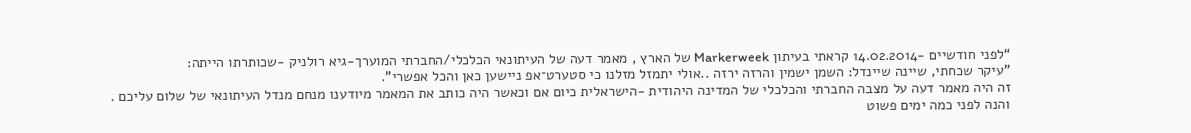“לפני חודשיים -14.02.2014 קראתי בעיתון Markerweek של הארץ , מאמר דעה של העיתונאי הכלכלי/החברתי המוערך-גיא רולניק -שכותרתו הייתה:
"עיקר שכחתי, שיינה שיינדל: השמן ישמין והרזה ירזה ..אולי יתמזל מזלנו כי סטערט־אפ ניישען כאן והכל אפשרי".
זה היה מאמר דעה על מצבה החברתי והכלכלי של המדינה היהודית -הישראלית כיום אם וכאשר היה כותב את המאמר מיודענו מנחם מנדל העיתונאי של שלום עליכם .
והנה לפני כמה ימים פשוט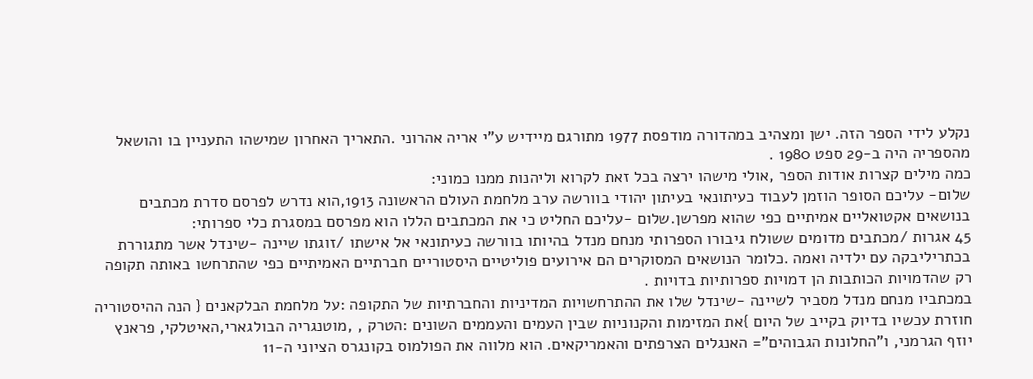נקלע לידי הספר הזה. ישן ומצהיב במהדורה מודפסת 1977 מתורגם מיידיש ע"י אריה אהרוני .התאריך האחרון שמישהו התעניין בו והושאל מהספריה היה ב-29 ספט 1980 .
כמה מילים קצרות אודות הספר ,אולי מישהו ירצה בכל זאת לקרוא וליהנות ממנו כמוני:
שלום- עליכם הסופר הוזמן לעבוד כעיתונאי בעיתון יהודי בוורשה ערב מלחמת העולם הראשונה 1913,הוא נדרש לפרסם סדרת מכתבים בנושאים אקטואליים אמיתיים כפי שהוא מפרשן.שלום -עליכם החליט כי את המכתבים הללו הוא מפרסם במסגרת כלי ספרותי:
45 אגרות /מכתבים מדומים ששולח גיבורו הספרותי מנחם מנדל בהיותו בוורשה כעיתונאי אל אישתו /זוגתו שיינה -שינדל אשר מתגוררת בכתריליבקה עם ילדיה ואמה .כלומר הנושאים המסוקרים הם אירועים פוליטיים היסטוריים חברתיים האמיתיים כפי שהתרחשו באותה תקופה רק שהדמויות הכותבות הן דמויות ספרותיות בדויות .
במכתביו מנחם מנדל מסביר לשיינה -שינדל שלו את ההתרחשויות המדיניות והחברתיות של התקופה :על מלחמת הבלקאנים { הנה ההיסטוריה חוזרת עכשיו בדיוק בקייב של היום }את המזימות והקנוניות שבין העמים והעממים השונים :הטרק , ,מוטנגריה הבולגארי,האיטלקי, פראנץ יוזף הגרמני, ו"החלונות הגבוהים"= האנגלים הצרפתים והאמריקאים. הוא מלווה את הפולמוס בקונגרס הציוני ה-11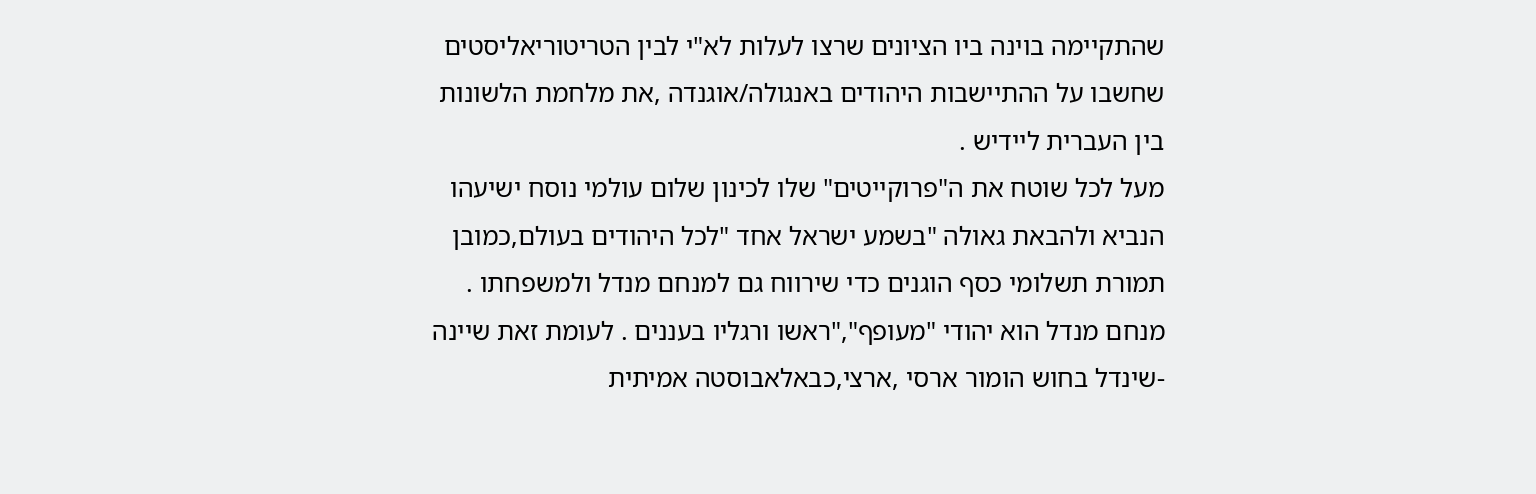שהתקיימה בוינה ביו הציונים שרצו לעלות לא"י לבין הטריטוריאליסטים שחשבו על ההתיישבות היהודים באנגולה/אוגנדה ,את מלחמת הלשונות בין העברית ליידיש .
מעל לכל שוטח את ה"פרוקייטים" שלו לכינון שלום עולמי נוסח ישיעהו הנביא ולהבאת גאולה "בשמע ישראל אחד "לכל היהודים בעולם,כמובן תמורת תשלומי כסף הוגנים כדי שירווח גם למנחם מנדל ולמשפחתו . מנחם מנדל הוא יהודי "מעופף","ראשו ורגליו בעננים . לעומת זאת שיינה -שינדל בחוש הומור ארסי ,ארצי,כבאלאבוסטה אמיתית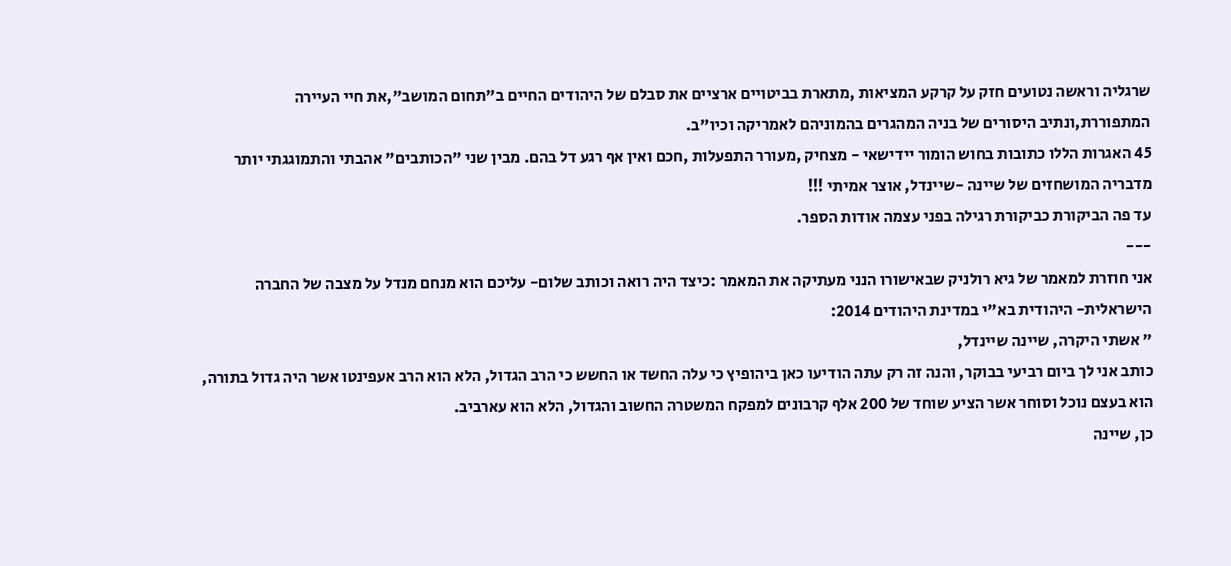שרגליה וראשה נטועים חזק על קרקע המציאות ,מתארת בביטויים ארציים את סבלם של היהודים החיים ב"תחום המושב",את חיי העיירה המתפוררת,ונתיב היסורים של בניה המהגרים בהמוניהם לאמריקה וכיו"ב.
45 האגרות הללו כתובות בחוש הומור יידישאי - מצחיק ,מעורר התפעלות ,חכם ואין אף רגע דל בהם. מבין שני "הכותבים" אהבתי והתמוגגתי יותר מדבריה המושחזים של שיינה -שיינדל, אוצר אמיתי !!!
עד פה הביקורת כביקורת רגילה בפני עצמה אודות הספר.
---
אני חוזרת למאמר של גיא רולניק שבאישורו הנני מעתיקה את המאמר :כיצד היה רואה וכותב שלום- עליכם הוא מנחם מנדל על מצבה של החברה הישראלית- היהודית בא"י במדינת היהודים 2014:
" אשתי היקרה, שיינה שיינדל,
כותב אני לך ביום רביעי בבוקר, והנה זה רק עתה הודיעו כאן ביהופיץ כי עלה החשד או החשש כי הרב הגדול, הלא הוא הרב אעפינטו אשר היה גדול בתורה, הוא בעצם נוכל וסוחר אשר הציע שוחד של 200 אלף קרבונים למפקח המשטרה החשוב והגדול, הלא הוא עארביב.
כן, שיינה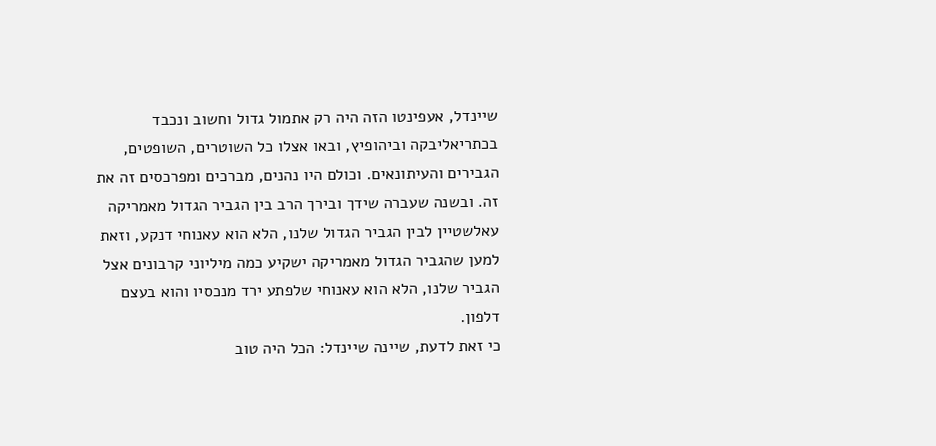שיינדל, אעפינטו הזה היה רק אתמול גדול וחשוב ונכבד בכתריאליבקה וביהופיץ, ובאו אצלו כל השוטרים, השופטים, הגבירים והעיתונאים. וכולם היו נהנים, מברכים ומפרכסים זה את זה. ובשנה שעברה שידך ובירך הרב בין הגביר הגדול מאמריקה עאלשטיין לבין הגביר הגדול שלנו, הלא הוא עאנוחי דנקע, וזאת למען שהגביר הגדול מאמריקה ישקיע כמה מיליוני קרבונים אצל הגביר שלנו, הלא הוא עאנוחי שלפתע ירד מנכסיו והוא בעצם דלפון.
כי זאת לדעת, שיינה שיינדל: הכל היה טוב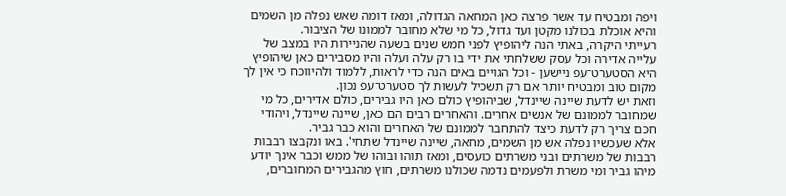ויפה ומבטיח עד אשר פרצה כאן המחאה הגדולה, ומאז דומה שאש נפלה מן השמים והיא אוכלת בכולנו מקטן ועד גדול, כל מי שלא מחובר לממונו של הציבור.
רעייתי היקרה, באתי הנה ליהופיץ לפני חמש שנים בשעה שהניירות היו במצב של עלייה אדירה וכל עסק ששלחתי את ידי בו רק עלה ועלה והיו מסבירים כאן שיהופיץ היא הסטערט־עפ ניישען - וכל הגויים באים הנה כדי לראות, ללמוד ולהיווכח כי אין לך מקום טוב ומבטיח יותר אם רק תשכיל לעשות לך סטערט־עפ נכון.
וזאת יש לדעת שיינה שיינדל, שביהופיץ כולם כאן היו גבירים, כולם אדירים, כל מי שמחובר לממונם של אנשים אחרים. והאחרים רבים הם כאן, שיינה שיינדל, ויהודי חכם צריך רק לדעת כיצד להתחבר לממונם של האחרים והוא כבר גביר.
אלא שעכשיו נפלה אש מן השמים, מחאה, שיינה שיינדל שתחי'. באו ונקבצו רבבות רבבות של משרתים ובני משרתים כועסים, ומאז תוהו ובוהו של ממש וכבר אינך יודע מיהו גביר ומי משרת ולפעמים נדמה שכולנו משרתים, חוץ מהגבירים המחוברים,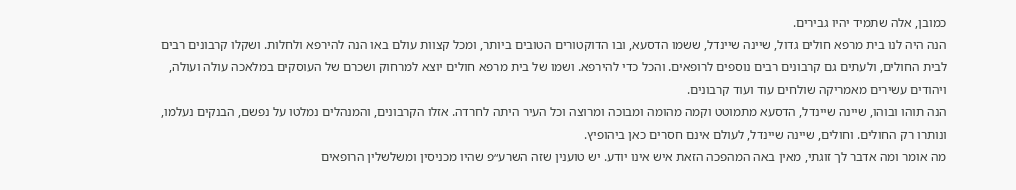כמובן, אלה שתמיד יהיו גבירים.
הנה היה לנו בית מרפא חולים גדול, שיינה שיינדל, ששמו הדסעא, ובו הדוקטורים הטובים ביותר, ומכל קצוות עולם באו הנה להירפא ולחלות. ושקלו קרבונים רבים לבית החולים, ולעתים גם קרבונים רבים נוספים לרופאים. והכל כדי להירפא. ושמו של בית מרפא חולים יוצא למרחוק ושכרם של העוסקים במלאכה עולה ועולה, ויהודים עשירים מאמריקה שולחים עוד ועוד קרבונים.
הנה תוהו ובוהו, שיינה שיינדל, הדסעא מתמוטט וקמה מהומה ומבוכה ומרוצה וכל העיר היתה לחרדה. אזלו הקרבונים, והמנהלים נמלטו על נפשם, הבנקים נעלמו, ונותרו רק החולים. וחולים, שיינה שיינדל, לעולם אינם חסרים כאן ביהופיץ.
מה אומר ומה אדבר לך זוגתי, מאין באה המהפכה הזאת איש אינו יודע. יש טוענין שזה השרע״פ שהיו מכניסין ומשלשלין הרופאים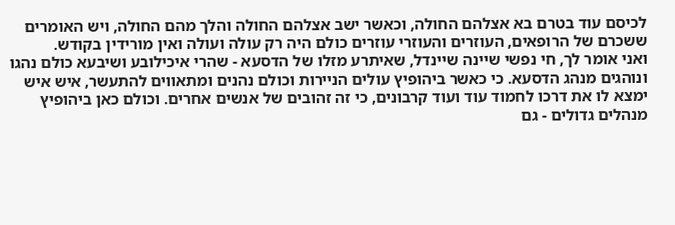לכיסם עוד בטרם בא אצלהם החולה, וכאשר ישב אצלהם החולה והלך מהם החולה, ויש האומרים ששכרם של הרופאים, העוזרים והעוזרי עוזרים כולם היה רק עולה ועולה ואין מורידין בקודש.
ואני אומר לך, חי נפשי שיינה שיינדל, שאיתרע מזלו של הדסעא - שהרי איכילובע ושיבעא כולם נהגו ונוהגים מנהג הדסעא. כי כאשר ביהופיץ עולים הניירות וכולם נהנים ומתאווים להתעשר, איש איש ימצא לו את דרכו לחמוד עוד ועוד קרבונים, כי זה זהובים של אנשים אחרים. וכולם כאן ביהופיץ מנהלים גדולים - גם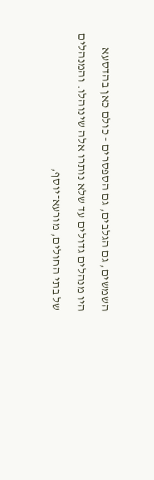השמשים, גם הגלבים, גם הספסרים - כולם כאן בהדסעא היו מנהלים גדולים עד שלא נותרו אלה שינוהלו. והמנהלים של בתי החולים, מורעא־יוסף,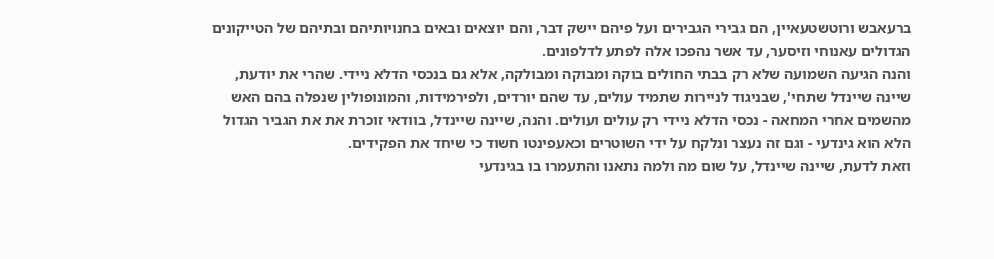ברעאבש ורוטשטעאיין, הם גבירי הגבירים ועל פיהם יישק דבר, והם יוצאים ובאים בחנויותיהם ובתיהם של הטייקונים הגדולים עאנוחי וזיסער, עד אשר נהפכו אלה לפתע לדלפונים.
והנה הגיעה השמועה שלא רק בבתי החולים בוקה ומבוקה ומבולקה, אלא גם בנכסי הדלא ניידי. שהרי את יודעת, שיינה שיינדל שתחי', שבניגוד לניירות שתמיד עולים, עד שהם יורדים, ולפירמידות, והמונופולין שנפלה בהם האש מהשמים אחרי המחאה - נכסי הדלא ניידי רק עולים ועולים. והנה, שיינה שיינדל, בוודאי זוכרת את את הגביר הגדול הלא הוא גינדעי - וגם זה נעצר ונלקח על ידי השוטרים וכאעפינטו חשוד כי שיחד את הפקידים.
וזאת לדעת, שיינה שיינדל, על שום מה ולמה נתאנו והתעמרו בו בגינדעי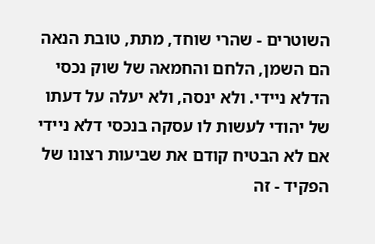השוטרים - שהרי שוחד, מתת, טובת הנאה הם השמן, הלחם והחמאה של שוק נכסי הדלא ניידי. ולא ינסה, ולא יעלה על דעתו של יהודי לעשות לו עסקה בנכסי דלא ניידי אם לא הבטיח קודם את שביעות רצונו של הפקיד - זה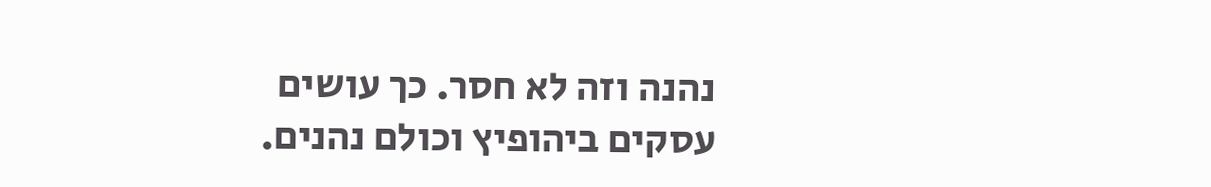נהנה וזה לא חסר. כך עושים עסקים ביהופיץ וכולם נהנים.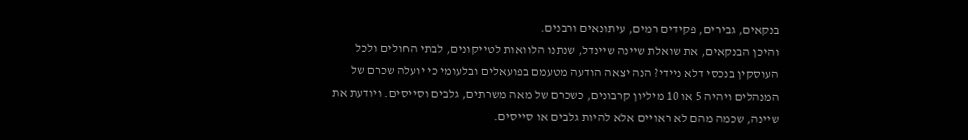בנקאים, גבירים, פקידים רמים, עיתונאים ורבנים.
והיכן הבנקאים, את שואלת שיינה שיינדל, שנתנו הלוואות לטייקונים, לבתי החולים ולכל העוסקין בנכסי דלא ניידי? הנה יצאה הודעה מטעמם בפועאלים ובלעומי כי יועלה שכרם של המנהלים ויהיה 5 או 10 מיליון קרבונים, כשכרם של מאה משרתים, גלבים וסייסים. ויודעת את שיינה, שכמה מהם לא ראויים אלא להיות גלבים או סייסים.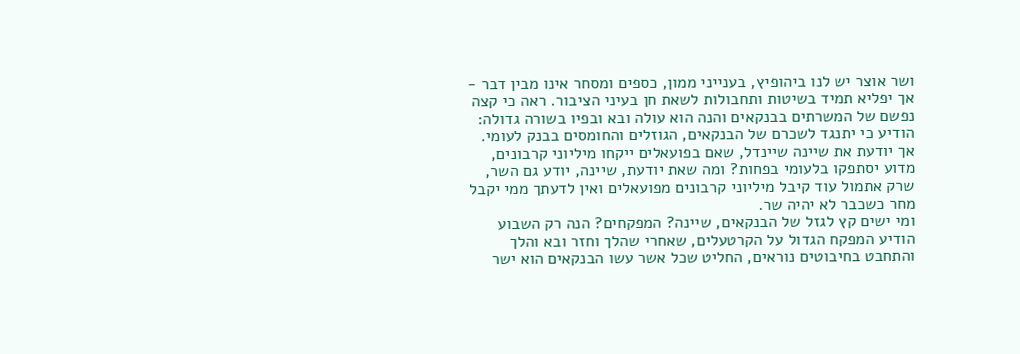ושר אוצר יש לנו ביהופיץ, בענייני ממון, כספים ומסחר אינו מבין דבר - אך יפליא תמיד בשיטות ותחבולות לשאת חן בעיני הציבור. ראה כי קצה נפשם של המשרתים בבנקאים והנה הוא עולה ובא ובפיו בשורה גדולה: הודיע כי יתנגד לשכרם של הבנקאים, הגוזלים והחומסים בבנק לעומי. אך יודעת את שיינה שיינדל, שאם בפועאלים ייקחו מיליוני קרבונים, מדוע יסתפקו בלעומי בפחות? ומה שאת יודעת, שיינה, יודע גם השר, שרק אתמול עוד קיבל מיליוני קרבונים מפועאלים ואין לדעתך ממי יקבל מחר כשכבר לא יהיה שר.
ומי ישים קץ לגזל של הבנקאים, שיינה? המפקחים? הנה רק השבוע הודיע המפקח הגדול על הקרטעלים, שאחרי שהלך וחזר ובא והלך והתחבט בחיבוטים נוראים, החליט שכל אשר עשו הבנקאים הוא ישר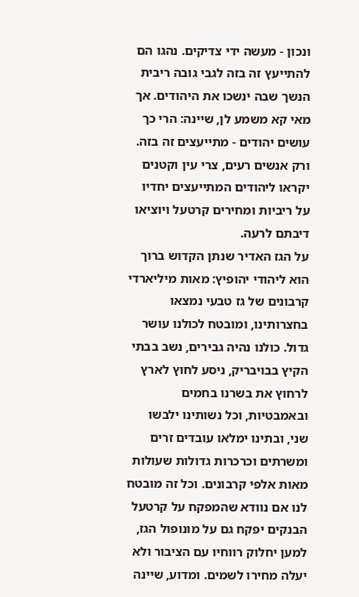ונכון - מעשה ידי צדיקים. נהגו הם להתייעץ זה בזה לגבי גובה ריבית הנשך שבה ינשכו את היהודים. אך מאי קא משמע לן, שיינה: הרי כך עושים יהודים - מתייעצים זה בזה. ורק אנשים רעים, צרי עין וקטנים יקראו ליהודים המתייעצים יחדיו על ריביות ומחירים קרטעל ויוציאו דיבתם לרעה.
על הגז האדיר שנתן הקדוש ברוך הוא ליהודי יהופיץ: מאות מיליארדי קרבונים של גז טבעי נמצאו בחצרותינו, ומובטח לכולנו עושר גדול. כולנו נהיה גבירים, נשב בבתי הקיץ בבויבריק, ניסע לחוץ לארץ לרחוץ את בשרנו בחמים ובאמבטיות, וכל נשותינו ילבשו שני, ובתינו ימלאו עובדים זרים ומשרתים וכרכרות גדולות שעולות מאות אלפי קרבונים. וכל זה מובטח לנו אם נוודא שהמפקח על קרטעל הבנקים יפקח גם על מונופול הגז, למען יחלוק רווחיו עם הציבור ולא יעלה מחירו לשמים. ומדוע, שיינה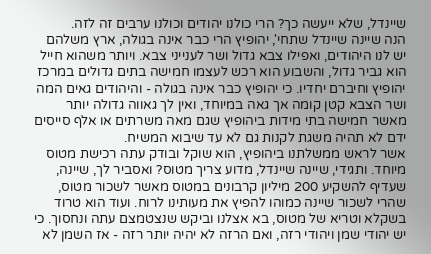שיינדל, שלא ייעשה כך? הרי כולנו יהודים וכולנו ערבים זה לזה.
הנה שיינה שיינדל שתחי', יהופיץ הרי כבר אינה בגולה, ארץ משלהם יש לנו היהודים, ואפילו צבא גדול ושר לענייני צבא. ויותר משהוא חייל הוא גביר גדול, והשבוע הוא רכש לעצמו חמישה בתים גדולים במרכז יהופיץ וחיברם יחדיו. כי יהופיץ כבר אינה בגולה - והיהודים גאים המה ושר הצבא קטן קומה אך גאה במיוחד, ואין לך גאווה גדולה יותר מאשר חמישה בתי מידות ביהופיץ שגם מאה משרתים או אלף סייסים ידם לא תהיה משגת לקנות גם לא עד שיבוא המשיח.
אשר לראש ממשלתנו ביהופיץ, הוא שוקל ובודק עתה רכישת מטוס מיוחד. ותגידי, שיינה שיינדל, מדוע צריך מטוס? ואסביר לך, שיינה, שעדיף להשקיע 200 מיליון קרבונים במטוס מאשר לשכור מטוס, שהרי לשכור שיינה כמוהו להפיץ את מעותינו לרוח. ועוד הוא טרוד בשקלא וטריא של מטוס, בא אצלנו וביקש שנצטמצם עתה ונחסוך. כי יש יהודי שמן ויהודי רזה, ואם הרזה לא יהיה יותר רזה - אז השמן לא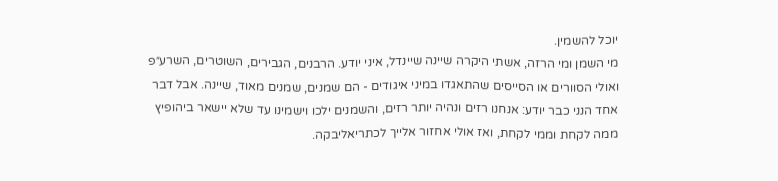יוכל להשמין.
מי השמן ומי הרזה, אשתי היקרה שיינה שיינדל, איני יודע. הרבנים, הגבירים, השוטרים, השרע״פ ואולי הסוורים או הסייסים שהתאגדו במיני איגודים - הם שמנים, שמנים מאוד, שיינה. אבל דבר אחד הנני כבר יודע: אנחנו רזים ונהיה יותר רזים, והשמנים ילכו וישמינו עד שלא יישאר ביהופיץ ממה לקחת וממי לקחת, ואז אולי אחזור אלייך לכתריאליבקה.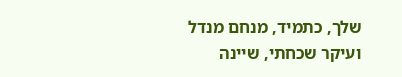שלך, כתמיד, מנחם מנדל
ועיקר שכחתי, שיינה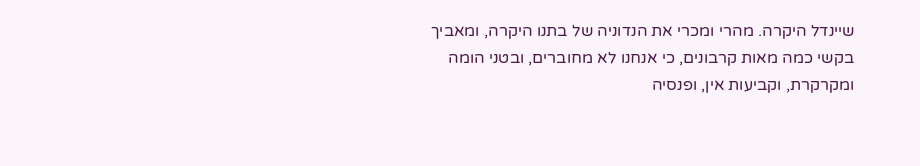שיינדל היקרה. מהרי ומכרי את הנדוניה של בתנו היקרה, ומאביך בקשי כמה מאות קרבונים, כי אנחנו לא מחוברים, ובטני הומה ומקרקרת, וקביעות אין, ופנסיה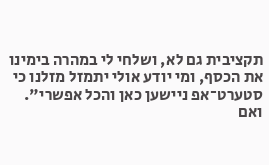תקציבית גם לא, ושלחי לי במהרה בימינו את הכסף, ומי יודע אולי יתמזל מזלנו כי סטערט־אפ ניישען כאן והכל אפשרי".
ואם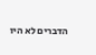הדברים לא היו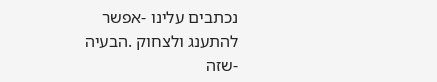נכתבים עלינו -אפשר להתענג ולצחוק .הבעיה -שזה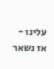עלינו - אז נשאר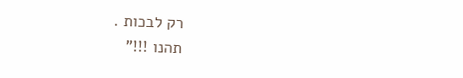רק לבכות .
תהנו !!!”